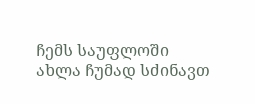ჩემს საუფლოში ახლა ჩუმად სძინავთ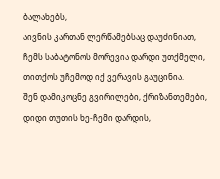ბალახებს,
აივნის კართან ლერწამებსაც დაუძინიათ,
ჩემს საბატონოს მორევია დარდი უთქმელი,
თითქოს უჩემოდ იქ ვერავის გაუცინია.
შენ დამიკოცნე გვირილები, ქრიზანთემები,
დიდი თუთის ხე-ჩემი დარდის,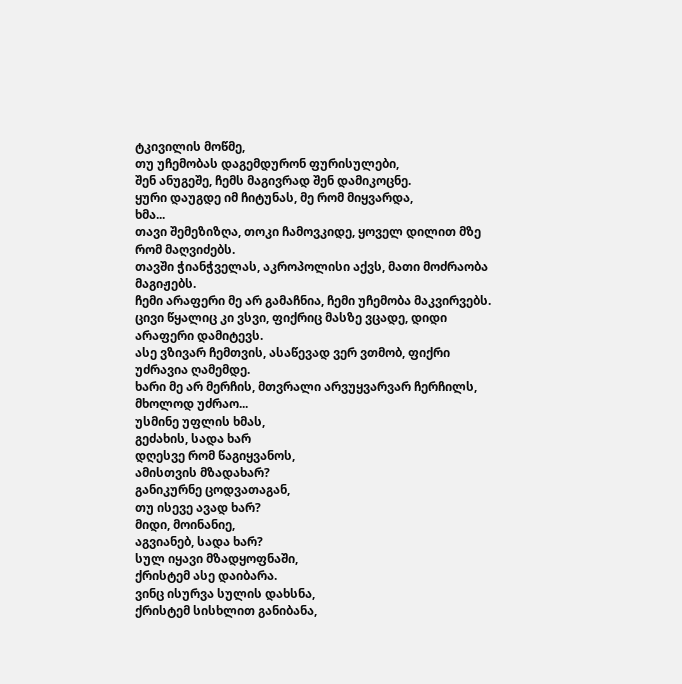ტკივილის მოწმე,
თუ უჩემობას დაგემდურონ ფურისულები,
შენ ანუგეშე, ჩემს მაგივრად შენ დამიკოცნე.
ყური დაუგდე იმ ჩიტუნას, მე რომ მიყვარდა,
ხმა...
თავი შემეზიზღა, თოკი ჩამოვკიდე, ყოველ დილით მზე რომ მაღვიძებს.
თავში ჭიანჭველას, აკროპოლისი აქვს, მათი მოძრაობა მაგიჟებს.
ჩემი არაფერი მე არ გამაჩნია, ჩემი უჩემობა მაკვირვებს.
ცივი წყალიც კი ვსვი, ფიქრიც მასზე ვცადე, დიდი არაფერი დამიტევს.
ასე ვზივარ ჩემთვის, ასაწევად ვერ ვთმობ, ფიქრი უძრავია ღამემდე.
ხარი მე არ მერჩის, მთვრალი არვუყვარვარ ჩერჩილს, მხოლოდ უძრაო...
უსმინე უფლის ხმას,
გეძახის, სადა ხარ
დღესვე რომ წაგიყვანოს,
ამისთვის მზადახარ?
განიკურნე ცოდვათაგან,
თუ ისევე ავად ხარ?
მიდი, მოინანიე,
აგვიანებ, სადა ხარ?
სულ იყავი მზადყოფნაში,
ქრისტემ ასე დაიბარა.
ვინც ისურვა სულის დახსნა,
ქრისტემ სისხლით განიბანა,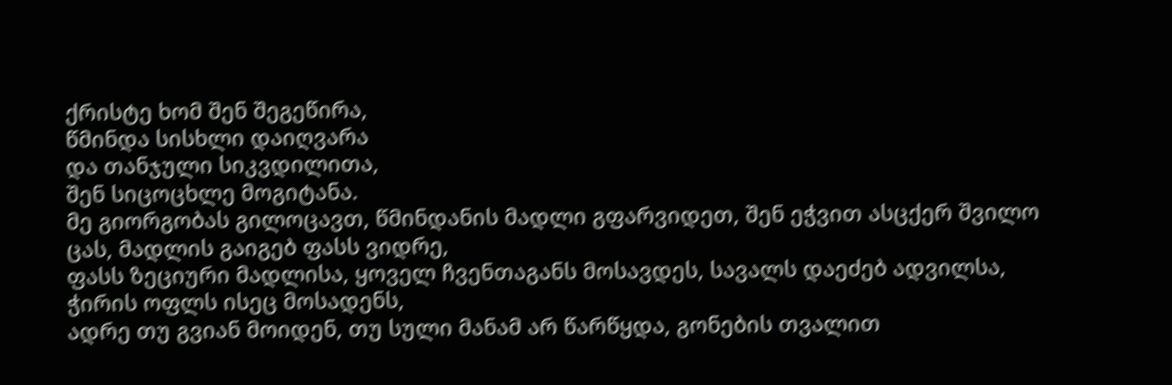ქრისტე ხომ შენ შეგეწირა,
წმინდა სისხლი დაიღვარა
და თანჯული სიკვდილითა,
შენ სიცოცხლე მოგიტანა.
მე გიორგობას გილოცავთ, წმინდანის მადლი გფარვიდეთ, შენ ეჭვით ასცქერ შვილო ცას, მადლის გაიგებ ფასს ვიდრე,
ფასს ზეციური მადლისა, ყოველ ჩვენთაგანს მოსავდეს, სავალს დაეძებ ადვილსა, ჭირის ოფლს ისეც მოსადენს,
ადრე თუ გვიან მოიდენ, თუ სული მანამ არ წარწყდა, გონების თვალით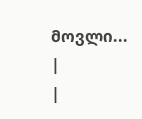მოვლი...
|
|